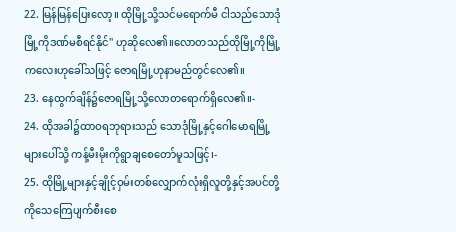22. မြန်မြန်ပြေးလော့။ ထိုမြို့သို့သင်မရောက်မီ ငါသည်သောဒုံမြို့ကိုဒဏ်မစီရင်နိုင်'' ဟုဆိုလေ၏။လောတသည်ထိုမြို့ကိုမြို့ကလေးဟုခေါ်သဖြင့် ဇောရမြို့ဟုနာမည်တွင်လေ၏။
23. နေထွက်ချိန်၌ဇောရမြို့သို့လောတရောက်ရှိလေ၏။-
24. ထိုအခါ၌ထာဝရဘုရားသည် သောဒုံမြို့နှင့်ဂေါမောရမြို့များပေါ်သို့ ကန့်မီးမိုးကိုရွာချစေတော်မူသဖြင့်၊-
25. ထိုမြို့များနှင့်ချိုင့်ဝှမ်းတစ်လျှောက်လုံးရှိလူတို့နှင့်အပင်တို့ကိုသေကြေပျက်စီးစေ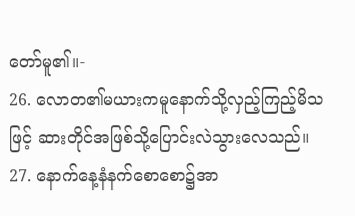တော်မူ၏။-
26. လောတ၏မယားကမူနောက်သို့လှည့်ကြည့်မိသဖြင့် ဆားတိုင်အဖြစ်သို့ပြောင်းလဲသွားလေသည်။
27. နောက်နေ့နံနက်စောစော၌အာ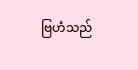ဗြဟံသည်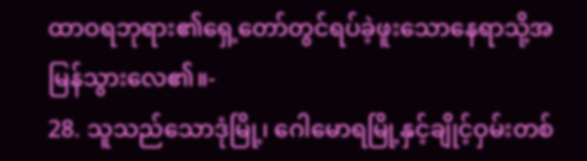ထာဝရဘုရား၏ရှေ့တော်တွင်ရပ်ခဲ့ဖူးသောနေရာသို့အမြန်သွားလေ၏။-
28. သူသည်သောဒုံမြို့၊ ဂေါမောရမြို့နှင့်ချိုင့်ဝှမ်းတစ်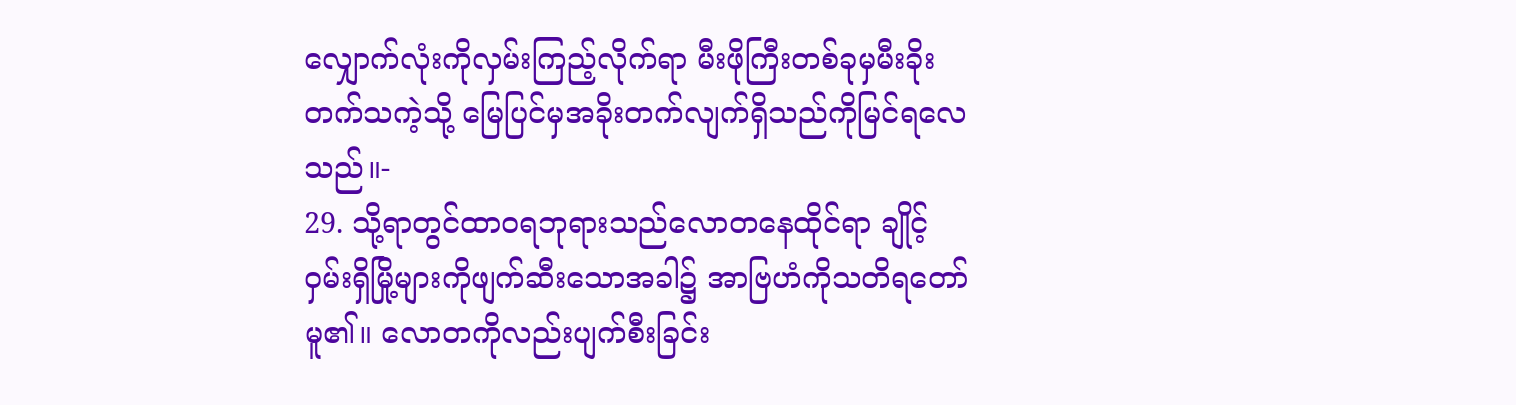လျှောက်လုံးကိုလှမ်းကြည့်လိုက်ရာ မီးဖိုကြီးတစ်ခုမှမီးခိုးတက်သကဲ့သို့ မြေပြင်မှအခိုးတက်လျက်ရှိသည်ကိုမြင်ရလေသည်။-
29. သို့ရာတွင်ထာဝရဘုရားသည်လောတနေထိုင်ရာ ချိုင့်ဝှမ်းရှိမြို့များကိုဖျက်ဆီးသောအခါ၌ အာဗြဟံကိုသတိရတော်မူ၏။ လောတကိုလည်းပျက်စီးခြင်း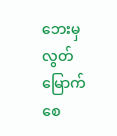ဘေးမှလွတ်မြောက်စေ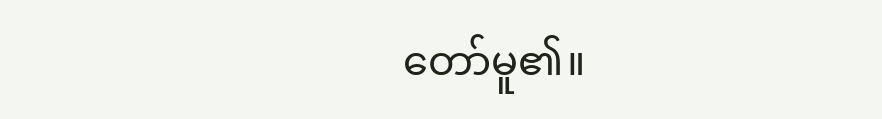တော်မူ၏။